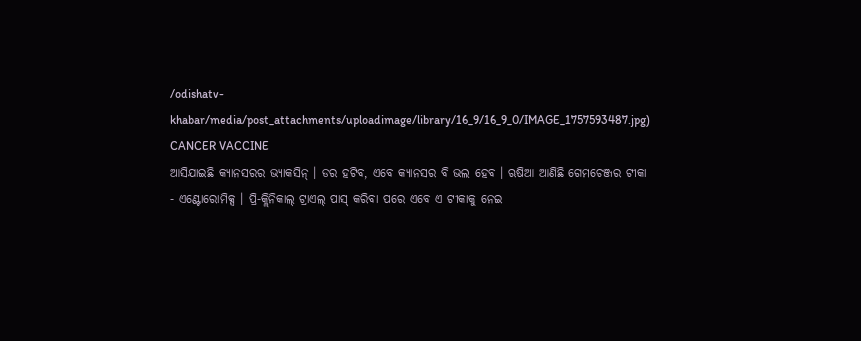/odishatv-khabar/media/post_attachments/uploadimage/library/16_9/16_9_0/IMAGE_1757593487.jpg)
CANCER VACCINE
ଆସିଯାଇଛି କ୍ୟାନସରର ଭ୍ୟାକସିନ୍ । ଡର ହଟିବ, ଏବେ କ୍ୟାନସର ବି ଭଲ ହେବ । ଋଷିଆ ଆଣିଛି ଗେମଚେଞ୍ଜର ଟୀକା - ଏଣ୍ଟୋରୋମିକ୍ସ । ପ୍ରି-କ୍ଲିନିକାଲ୍ ଟ୍ରାଏଲ୍ ପାସ୍ କରିବା ପରେ ଏବେ ଏ ଟୀକାକୁ ନେଇ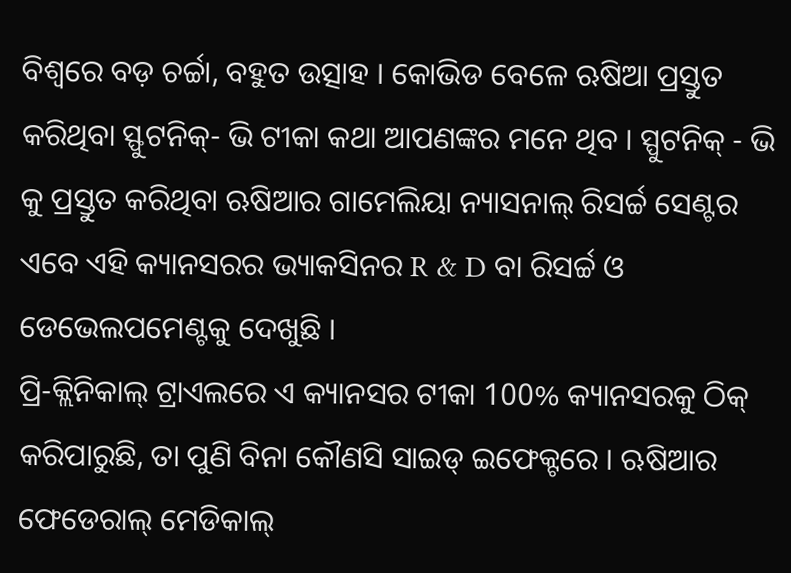ବିଶ୍ୱରେ ବଡ଼ ଚର୍ଚ୍ଚା, ବହୁତ ଉତ୍ସାହ । କୋଭିଡ ବେଳେ ଋଷିଆ ପ୍ରସ୍ତୁତ କରିଥିବା ସ୍ଫୁଟନିକ୍- ଭି ଟୀକା କଥା ଆପଣଙ୍କର ମନେ ଥିବ । ସ୍ପୁଟନିକ୍ - ଭି କୁ ପ୍ରସ୍ତୁତ କରିଥିବା ଋଷିଆର ଗାମେଲିୟା ନ୍ୟାସନାଲ୍ ରିସର୍ଚ୍ଚ ସେଣ୍ଟର ଏବେ ଏହି କ୍ୟାନସରର ଭ୍ୟାକସିନର R & D ବା ରିସର୍ଚ୍ଚ ଓ ଡେଭେଲପମେଣ୍ଟକୁ ଦେଖୁଛି ।
ପ୍ରି-କ୍ଲିନିକାଲ୍ ଟ୍ରାଏଲରେ ଏ କ୍ୟାନସର ଟୀକା 100% କ୍ୟାନସରକୁ ଠିକ୍ କରିପାରୁଛି, ତା ପୁଣି ବିନା କୌଣସି ସାଇଡ୍ ଇଫେକ୍ଟରେ । ଋଷିଆର ଫେଡେରାଲ୍ ମେଡିକାଲ୍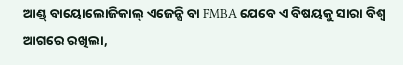ଆଣ୍ଡ୍ ବାୟୋଲୋଜିକାଲ୍ ଏଜେନ୍ସି ବା FMBA ଯେବେ ଏ ବିଷୟକୁ ସାରା ବିଶ୍ୱ ଆଗରେ ରଖିଲା,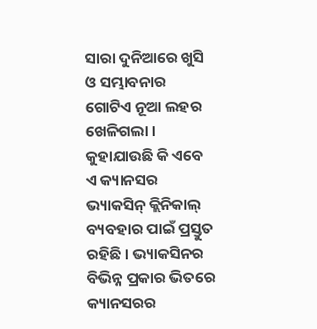ସାରା ଦୁନିଆରେ ଖୁସି ଓ ସମ୍ଭାବନାର ଗୋଟିଏ ନୂଆ ଲହର ଖେଳିଗଲା । କୁହାଯାଉଛି କି ଏବେ ଏ କ୍ୟାନସର ଭ୍ୟାକସିନ୍ କ୍ଲିନିକାଲ୍ ବ୍ୟବହାର ପାଇଁ ପ୍ରସ୍ତୁତ ରହିଛି । ଭ୍ୟାକସିନର ବିଭିନ୍ନ ପ୍ରକାର ଭିତରେ କ୍ୟାନସରର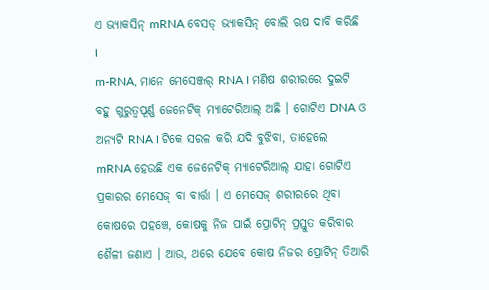ଏ ଭ୍ୟାକସିନ୍ mRNA ବେସଡ୍ ଭ୍ୟାକସିନ୍ ବୋଲି ଋଷ ଦାବି କରିଛି ।
m-RNA, ମାନେ ମେସେଞ୍ଜର୍ RNA । ମଣିଷ ଶରୀରରେ ଦୁଇଟି ବହୁ ଗୁରୁତ୍ୱପୂର୍ଣ୍ଣ ଜେନେଟିକ୍ ମ୍ୟାଟେରିଆଲ୍ ଅଛି । ଗୋଟିଏ DNA ଓ ଅନ୍ୟଟି RNA । ଟିକେ ସରଳ କରି ଯଦି ବୁଝିବା, ତାହେଲେ mRNA ହେଉଛି ଏକ ଜେନେଟିକ୍ ମ୍ୟାଟେରିଆଲ୍ ଯାହା ଗୋଟିଏ ପ୍ରକାରର ମେସେଜ୍ ବା ବାର୍ତ୍ତା । ଏ ମେସେଜ୍ ଶରୀରରେ ଥିବା କୋଷରେ ପହଞ୍ଚେ, କୋଷକୁ ନିଜ ପାଇଁ ପ୍ରୋଟିନ୍ ପ୍ରସ୍ତୁତ କରିବାର ଶୈଳୀ ଜଣାଏ । ଆଉ, ଥରେ ଯେବେ କୋଷ ନିଜର ପ୍ରୋଟିନ୍ ତିଆରି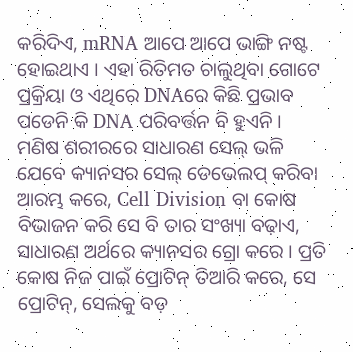କରିଦିଏ, mRNA ଆପେ ଆପେ ଭାଙ୍ଗି ନଷ୍ଟ ହୋଇଥାଏ । ଏହା ରିତିମତ ଚାଲୁଥିବା ଗୋଟେ ପ୍ରକ୍ରିୟା ଓ ଏଥିରେ DNAରେ କିଛି ପ୍ରଭାବ ପଡେନି କି DNA ପରିବର୍ତ୍ତନ ବି ହୁଏନି ।
ମଣିଷ ଶରୀରରେ ସାଧାରଣ ସେଲ୍ ଭଳି ଯେବେ କ୍ୟାନସର ସେଲ୍ ଡେଭେଲପ୍ କରିବା ଆରମ୍ଭ କରେ, Cell Division ବା କୋଷ ବିଭାଜନ କରି ସେ ବି ତାର ସଂଖ୍ୟା ବଢ଼ାଏ, ସାଧାରଣ ଅର୍ଥରେ କ୍ୟାନସର ଗ୍ରୋ କରେ । ପ୍ରତି କୋଷ ନିଜ ପାଇଁ ପ୍ରୋଟିନ୍ ତିଆରି କରେ, ସେ ପ୍ରୋଟିନ୍, ସେଲକୁ ବଡ଼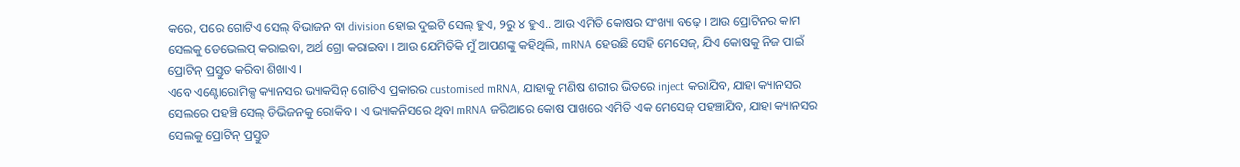କରେ, ପରେ ଗୋଟିଏ ସେଲ୍ ବିଭାଜନ ବା division ହୋଇ ଦୁଇଟି ସେଲ୍ ହୁଏ, ୨ରୁ ୪ ହୁଏ.. ଆଉ ଏମିତି କୋଷର ସଂଖ୍ୟା ବଢ଼େ । ଆଉ ପ୍ରୋଟିନର କାମ ସେଲକୁ ଡେଭେଲପ୍ କରାଇବା, ଅର୍ଥ ଗ୍ରୋ କରାଇବା । ଆଉ ଯେମିତିକି ମୁଁ ଆପଣଙ୍କୁ କହିଥିଲି, mRNA ହେଉଛି ସେହି ମେସେଜ୍, ଯିଏ କୋଷକୁ ନିଜ ପାଇଁ ପ୍ରୋଟିନ୍ ପ୍ରସ୍ତୁତ କରିବା ଶିଖାଏ ।
ଏବେ ଏଣ୍ଟୋରୋମିକ୍ସ କ୍ୟାନସର ଭ୍ୟାକସିନ୍ ଗୋଟିଏ ପ୍ରକାରର customised mRNA, ଯାହାକୁ ମଣିଷ ଶରୀର ଭିତରେ inject କରାଯିବ, ଯାହା କ୍ୟାନସର ସେଲରେ ପହଞ୍ଚି ସେଲ୍ ଡିଭିଜନକୁ ରୋକିବ । ଏ ଭ୍ୟାକନିସରେ ଥିବା mRNA ଜରିଆରେ କୋଷ ପାଖରେ ଏମିତି ଏକ ମେସେଜ୍ ପହଞ୍ଚାଯିବ, ଯାହା କ୍ୟାନସର ସେଲକୁ ପ୍ରୋଟିନ୍ ପ୍ରସ୍ତୁତ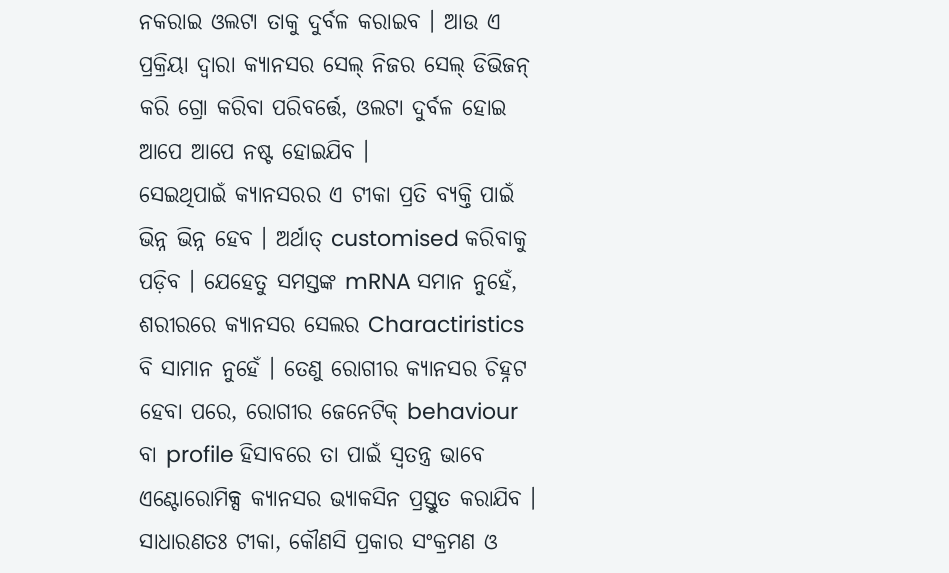ନକରାଇ ଓଲଟା ତାକୁ ଦୁର୍ବଳ କରାଇବ । ଆଉ ଏ ପ୍ରକ୍ରିୟା ଦ୍ୱାରା କ୍ୟାନସର ସେଲ୍ ନିଜର ସେଲ୍ ଡିଭିଜନ୍ କରି ଗ୍ରୋ କରିବା ପରିବର୍ତ୍ତେ, ଓଲଟା ଦୁର୍ବଳ ହୋଇ ଆପେ ଆପେ ନଷ୍ଟ ହୋଇଯିବ ।
ସେଇଥିପାଇଁ କ୍ୟାନସରର ଏ ଟୀକା ପ୍ରତି ବ୍ୟକ୍ତି ପାଇଁ ଭିନ୍ନ ଭିନ୍ନ ହେବ । ଅର୍ଥାତ୍ customised କରିବାକୁ ପଡ଼ିବ । ଯେହେତୁ ସମସ୍ତଙ୍କ mRNA ସମାନ ନୁହେଁ, ଶରୀରରେ କ୍ୟାନସର ସେଲର Charactiristics ବି ସାମାନ ନୁହେଁ । ତେଣୁ ରୋଗୀର କ୍ୟାନସର ଚିହ୍ନଟ ହେବା ପରେ, ରୋଗୀର ଜେନେଟିକ୍ behaviour ବା profile ହିସାବରେ ତା ପାଇଁ ସ୍ୱତନ୍ତ୍ର ଭାବେ ଏଣ୍ଟୋରୋମିକ୍ସ କ୍ୟାନସର ଭ୍ୟାକସିନ ପ୍ରସ୍ତୁତ କରାଯିବ ।
ସାଧାରଣତଃ ଟୀକା, କୌଣସି ପ୍ରକାର ସଂକ୍ରମଣ ଓ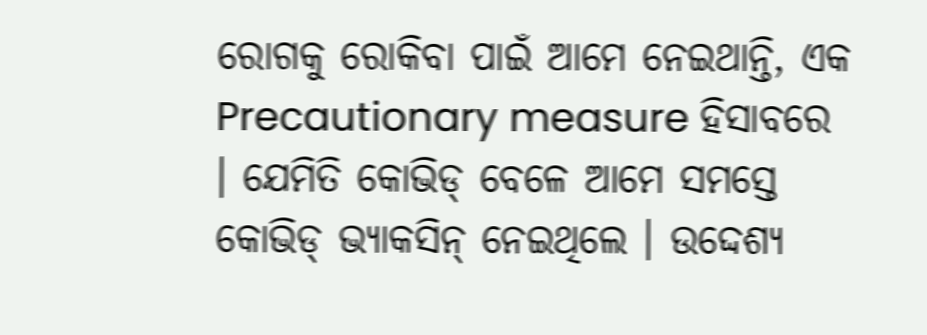ରୋଗକୁ ରୋକିବା ପାଇଁ ଆମେ ନେଇଥାନ୍ତି, ଏକ Precautionary measure ହିସାବରେ । ଯେମିତି କୋଭିଡ୍ ବେଳେ ଆମେ ସମସ୍ତେ କୋଭିଡ୍ ଭ୍ୟାକସିନ୍ ନେଇଥିଲେ । ଉଦ୍ଦେଶ୍ୟ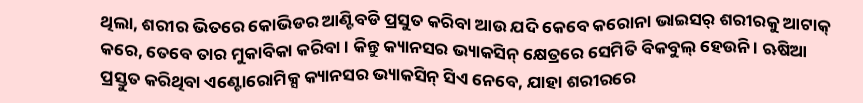ଥିଲା, ଶରୀର ଭିତରେ କୋଭିଡର ଆଣ୍ଟିବଡି ପ୍ରସୁତ କରିବା ଆଉ ଯଦି କେବେ କରୋନା ଭାଇସର୍ ଶରୀରକୁ ଆଟାକ୍ କରେ, ତେବେ ତାର ମୁକାବିକା କରିବା । କିନ୍ତୁ କ୍ୟାନସର ଭ୍ୟାକସିନ୍ କ୍ଷେତ୍ରରେ ସେମିତି ବିକବୁଲ୍ ହେଉନି । ଋଷିଆ ପ୍ରସ୍ତୁତ କରିଥିବା ଏଣ୍ଟୋରୋମିକ୍ସ କ୍ୟାନସର ଭ୍ୟାକସିନ୍ ସିଏ ନେବେ, ଯାହା ଶରୀରରେ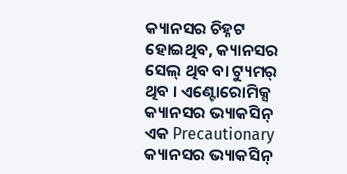କ୍ୟାନସର ଚିହ୍ନଟ ହୋଇଥିବ, କ୍ୟାନସର ସେଲ୍ ଥିବ ବା ଟ୍ୟୁମର୍ ଥିବ । ଏଣ୍ଟୋରୋମିକ୍ସ କ୍ୟାନସର ଭ୍ୟାକସିନ୍ ଏକ Precautionary କ୍ୟାନସର ଭ୍ୟାକସିନ୍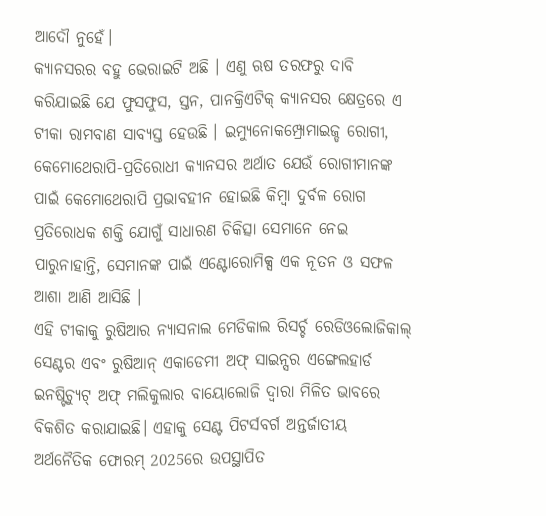ଆଦୌ ନୁହେଁ।
କ୍ୟାନସରର ବହୁ ଭେରାଇଟି ଅଛି । ଏଣୁ ଋଷ ତରଫରୁ ଦାବି କରିଯାଇଛି ଯେ ଫୁସଫୁସ, ସ୍ତନ, ପାନକ୍ରିଏଟିକ୍ କ୍ୟାନସର କ୍ଷେତ୍ରରେ ଏ ଟୀକା ରାମବାଣ ସାବ୍ୟସ୍ତ ହେଉଛି । ଇମ୍ୟୁନୋକମ୍ପ୍ରୋମାଇଜ୍ଡ ରୋଗୀ, କେମୋଥେରାପି-ପ୍ରତିରୋଧୀ କ୍ୟାନସର ଅର୍ଥାତ ଯେଉଁ ରୋଗୀମାନଙ୍କ ପାଇଁ କେମୋଥେରାପି ପ୍ରଭାବହୀନ ହୋଇଛି କିମ୍ବା ଦୁର୍ବଳ ରୋଗ ପ୍ରତିରୋଧକ ଶକ୍ତି ଯୋଗୁଁ ସାଧାରଣ ଚିକିତ୍ସା ସେମାନେ ନେଇ ପାରୁନାହାନ୍ତି, ସେମାନଙ୍କ ପାଇଁ ଏଣ୍ଟୋରୋମିକ୍ସ ଏକ ନୂତନ ଓ ସଫଳ ଆଶା ଆଣି ଆସିଛି ।
ଏହି ଟୀକାକୁ ରୁଷିଆର ନ୍ୟାସନାଲ ମେଡିକାଲ ରିସର୍ଚ୍ଚ ରେଡିଓଲୋଜିକାଲ୍ ସେଣ୍ଟର ଏବଂ ରୁଷିଆନ୍ ଏକାଡେମୀ ଅଫ୍ ସାଇନ୍ସର ଏଙ୍ଗେଲହାର୍ଡ ଇନଷ୍ଟିଚ୍ୟୁଟ୍ ଅଫ୍ ମଲିକୁଲାର ବାୟୋଲୋଜି ଦ୍ୱାରା ମିଳିତ ଭାବରେ ବିକଶିତ କରାଯାଇଛି। ଏହାକୁ ସେଣ୍ଟ ପିଟର୍ସବର୍ଗ ଅନ୍ତର୍ଜାତୀୟ ଅର୍ଥନୈତିକ ଫୋରମ୍ 2025ରେ ଉପସ୍ଥାପିତ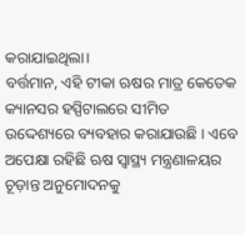କରାଯାଇଥିଲା।
ବର୍ତ୍ତମାନ, ଏହି ଟୀକା ଋଷର ମାତ୍ର କେତେକ କ୍ୟାନସର ହସ୍ପିଟାଲରେ ସୀମିତ ଉଦ୍ଦେଶ୍ୟରେ ବ୍ୟବହାର କରାଯାଉଛି । ଏବେ ଅପେକ୍ଷା ରହିଛି ଋଷ ସ୍ୱାସ୍ଥ୍ୟ ମନ୍ତ୍ରଣାଳୟର ଚୂଡ଼ାନ୍ତ ଅନୁମୋଦନକୁ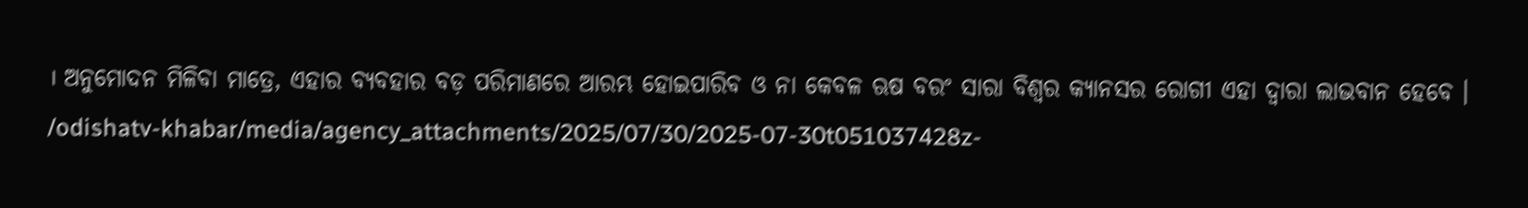। ଅନୁମୋଦନ ମିଳିବା ମାତ୍ରେ, ଏହାର ବ୍ୟବହାର ବଡ଼ ପରିମାଣରେ ଆରମ୍ଭ ହୋଇପାରିବ ଓ ନା କେବଳ ଋଷ ବରଂ ସାରା ବିଶ୍ୱର କ୍ୟାନସର ରୋଗୀ ଏହା ଦ୍ୱାରା ଲାଭବାନ ହେବେ ।
/odishatv-khabar/media/agency_attachments/2025/07/30/2025-07-30t051037428z-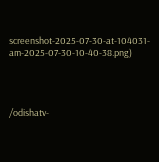screenshot-2025-07-30-at-104031-am-2025-07-30-10-40-38.png)




/odishatv-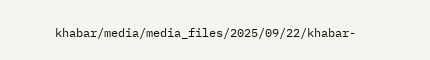khabar/media/media_files/2025/09/22/khabar-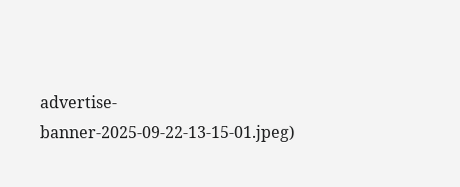advertise-banner-2025-09-22-13-15-01.jpeg)